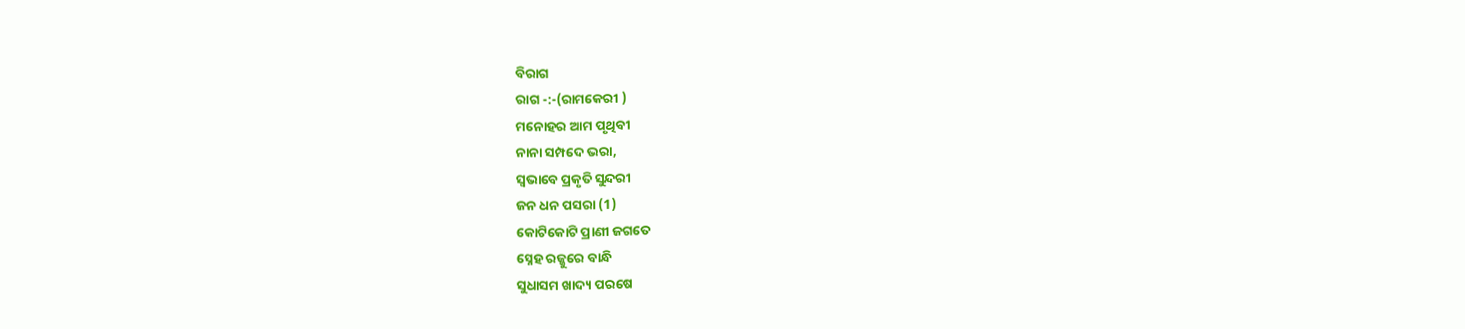ବିରାଗ
ରାଗ -:-(ରାମକେରୀ )
ମନୋହର ଆମ ପୃଥିବୀ
ନାନା ସମ୍ପଦେ ଭରା,
ସ୍ଵଭାବେ ପ୍ରକୃତି ସୁନ୍ଦରୀ
ଜନ ଧନ ପସରା (1)
କୋଟିକୋଟି ପ୍ରାଣୀ ଜଗତେ
ସ୍ନେହ ରଜ୍ଜୁରେ ବାନ୍ଧି
ସୁଧାସମ ଖାଦ୍ୟ ପରଷେ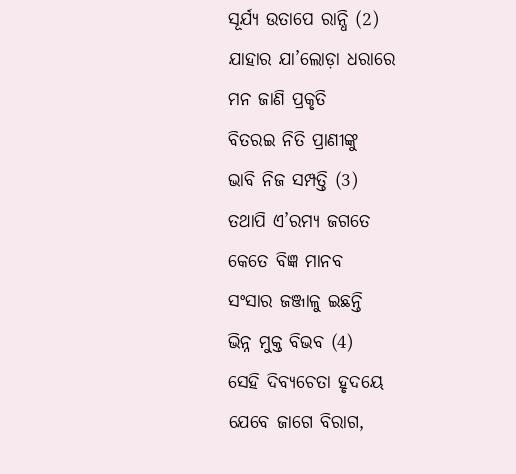ସୂର୍ଯ୍ୟ ଉତାପେ ରାନ୍ଧି (2)
ଯାହାର ଯା’ଲୋଡ଼ା ଧରାରେ
ମନ ଜାଣି ପ୍ରକୃତି
ବିତରଇ ନିତି ପ୍ରାଣୀଙ୍କୁ
ଭାବି ନିଜ ସମ୍ପତ୍ତି (3)
ତଥାପି ଏ’ରମ୍ୟ ଜଗତେ
କେତେ ବିଜ୍ଞ ମାନବ
ସଂସାର ଜଞ୍ଜାଳୁ ଇଛନ୍ତି
ଭିନ୍ନ ମୁକ୍ତ ବିଭବ (4)
ସେହି ଦିବ୍ୟଚେତା ହୃଦୟେ
ଯେବେ ଜାଗେ ବିରାଗ,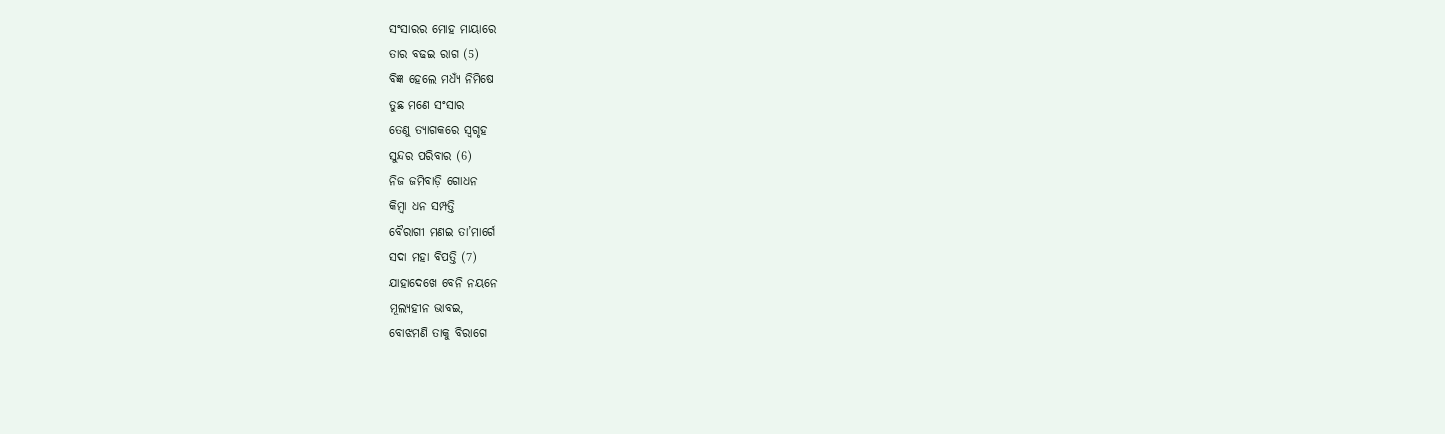ସଂସାରର ମୋହ ମାୟାରେ
ତାର ବଢଇ ରାଗ (5)
ବିଜ୍ଞ ହେଲେ ମଧ୍ୟଁ ନିମିଷେ
ତୁଛ ମଣେ ସଂସାର
ତେଣୁ ତ୍ୟାଗକରେ ସ୍ୱଗୃହ
ସୁନ୍ଦର ପରିବାର (6)
ନିଜ ଜମିବାଡ଼ି ଗୋଧନ
କିମ୍ବା ଧନ ସମ୍ପତ୍ତି
ବୈରାଗୀ ମଣଇ ତା’ମାର୍ଗେ
ସଦା ମହା ବିପତ୍ତି (7)
ଯାହାଦେଖେ ବେନି ନୟନେ
ମୂଲ୍ୟହୀନ ଭାବଇ,
ବୋଝମଣି ତାକୁ ବିରାଗେ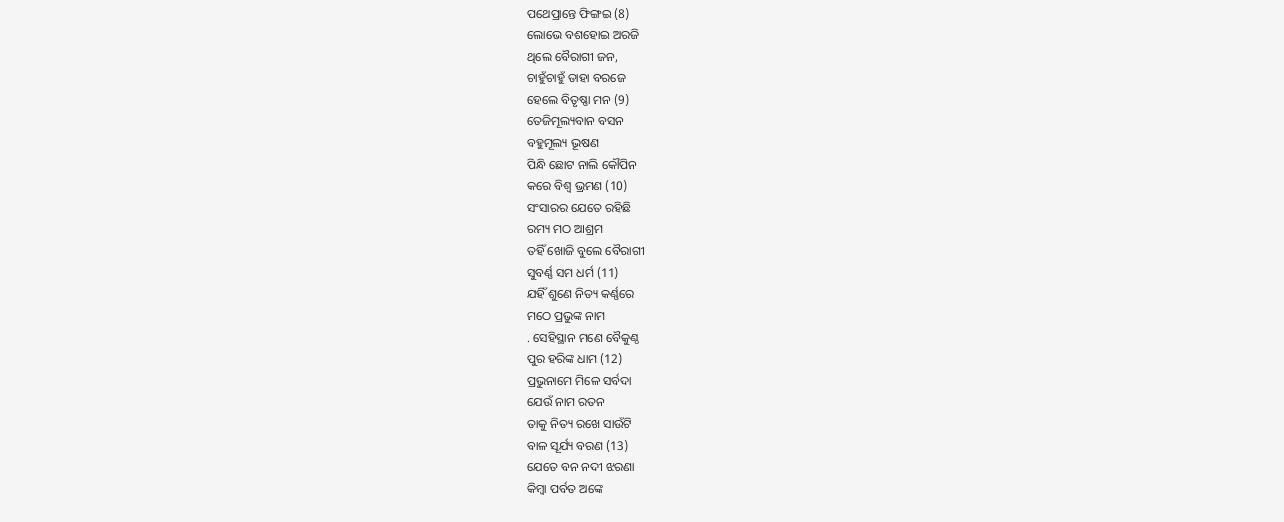ପଥେପ୍ରାନ୍ତେ ଫିଙ୍ଗଇ (8)
ଲୋଭେ ବଶହୋଇ ଅରଜି
ଥିଲେ ବୈରାଗୀ ଜନ,
ଚାହୁଁଚାହୁଁ ତାହା ବରଜେ
ହେଲେ ବିତୃଷ୍ଣା ମନ (9)
ତେଜିମୂଲ୍ୟବାନ ବସନ
ବହୁମୂଲ୍ୟ ଭୂଷଣ
ପିନ୍ଧି ଛୋଟ ନାଲି କୌପିନ
କରେ ବିଶ୍ୱ ଭ୍ରମଣ (10)
ସଂସାରର ଯେତେ ରହିଛି
ରମ୍ୟ ମଠ ଆଶ୍ରମ
ତହିଁ ଖୋଜି ବୁଲେ ବୈରାଗୀ
ସୁବର୍ଣ୍ଣ ସମ ଧର୍ମ (11)
ଯହିଁ ଶୁଣେ ନିତ୍ୟ କର୍ଣ୍ଣରେ
ମଠେ ପ୍ରଭୁଙ୍କ ନାମ
. ସେହିସ୍ଥାନ ମଣେ ବୈକୁଣ୍ଠ
ପୁର ହରିଙ୍କ ଧାମ (12)
ପ୍ରଭୁନାମେ ମିଳେ ସର୍ବଦା
ଯେଉଁ ନାମ ରତନ
ତାକୁ ନିତ୍ୟ ରଖେ ସାଉଁଟି
ବାଳ ସୂର୍ଯ୍ୟ ବରଣ (13)
ଯେତେ ବନ ନଦୀ ଝରଣା
କିମ୍ବା ପର୍ବତ ଅଙ୍କେ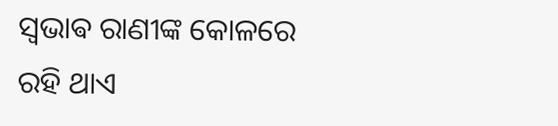ସ୍ଵଭାଵ ରାଣୀଙ୍କ କୋଳରେ
ରହି ଥାଏ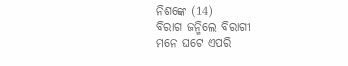ନିଶଙ୍କେ (14)
ବିରାଗ ଜନ୍ମିଲେ ବିରାଗୀ
ମନେ ଘଟେ ଏପରି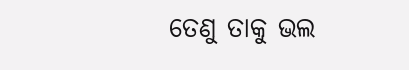ତେଣୁ ତାକୁ ଭଲ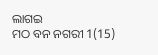ଲାଗଇ
ମଠ ବନ ନଗରୀ 1(15)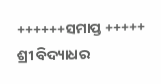++++++ସମାପ୍ତ +++++
ଶ୍ରୀ ବିଦ୍ୟାଧର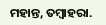ମହାନ୍ତ, ତମ୍ବାହରା.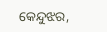କେନ୍ଦୁଝର,